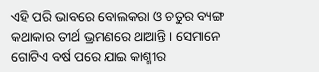ଏହି ପରି ଭାବରେ ବୋଲକରା ଓ ଚତୁର ବ୍ୟଙ୍ଗ କଥାକାର ତୀର୍ଥ ଭ୍ରମଣରେ ଥାଆନ୍ତି । ସେମାନେ ଗୋଟିଏ ବର୍ଷ ପରେ ଯାଇ କାଶ୍ମୀର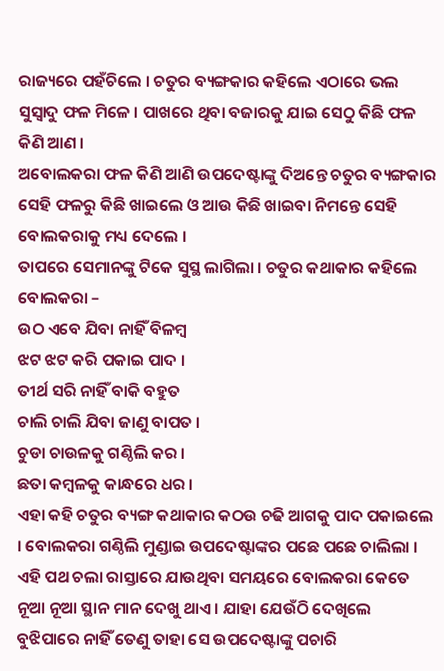ରାଜ୍ୟରେ ପହଁଚିଲେ । ଚତୁର ବ୍ୟଙ୍ଗକାର କହିଲେ ଏଠାରେ ଭଲ ସୁସ୍ୱାଦୁ ଫଳ ମିଳେ । ପାଖରେ ଥିବା ବଜାରକୁ ଯାଇ ସେଠୁ କିଛି ଫଳ କିଣି ଆଣ ।
ଅବୋଲକରା ଫଳ କିଣି ଆଣି ଉପଦେଷ୍ଟାଙ୍କୁ ଦିଅନ୍ତେ ଚତୁର ବ୍ୟଙ୍ଗକାର ସେହି ଫଳରୁ କିଛି ଖାଇଲେ ଓ ଆଉ କିଛି ଖାଇବା ନିମନ୍ତେ ସେହି ବୋଲକରାକୁ ମଧ୍ୟ ଦେଲେ ।
ତାପରେ ସେମାନଙ୍କୁ ଟିକେ ସୁସ୍ଥ ଲାଗିଲା । ଚତୁର କଥାକାର କହିଲେ ବୋଲକରା –
ଉଠ ଏବେ ଯିବା ନାହିଁ ବିଳମ୍ବ
ଝଟ ଝଟ କରି ପକାଇ ପାଦ ।
ତୀର୍ଥ ସରି ନାହିଁ ବାକି ବହୁତ
ଚାଲି ଚାଲି ଯିବା ଜାଣୁ ବାପତ ।
ଚୁଡା ଚାଉଳକୁ ଗଣ୍ଠିଲି କର ।
ଛତା କମ୍ବଳକୁ କାନ୍ଧରେ ଧର ।
ଏହା କହି ଚତୁର ବ୍ୟଙ୍ଗ କଥାକାର କଠଉ ଚଢି ଆଗକୁ ପାଦ ପକାଇଲେ । ବୋଲକରା ଗଣ୍ଠିଲି ମୁଣ୍ଡାଇ ଉପଦେଷ୍ଟାଙ୍କର ପଛେ ପଛେ ଚାଲିଲା ।
ଏହି ପଥ ଚଲା ରାସ୍ତାରେ ଯାଉଥିବା ସମୟରେ ବୋଲକରା କେତେ ନୂଆ ନୂଆ ସ୍ଥାନ ମାନ ଦେଖୁ ଥାଏ । ଯାହା ଯେଉଁଠି ଦେଖିଲେ ବୁଝିପାରେ ନାହିଁ ତେଣୁ ତାହା ସେ ଉପଦେଷ୍ଟାଙ୍କୁ ପଚାରି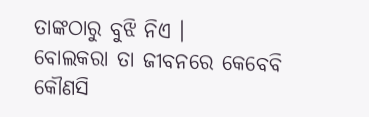ତାଙ୍କଠାରୁ ବୁଝି ନିଏ ।
ବୋଲକରା ତା ଜୀବନରେ କେବେବି କୌଣସି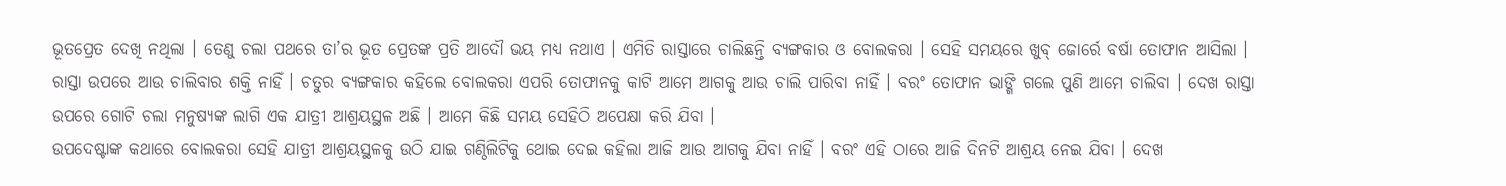ଭୂତପ୍ରେତ ଦେଖି ନଥିଲା । ତେଣୁ ଚଲା ପଥରେ ତା’ର ଭୂତ ପ୍ରେତଙ୍କ ପ୍ରତି ଆଦୌ ଭୟ ମଧ୍ୟ ନଥାଏ । ଏମିତି ରାସ୍ତାରେ ଚାଲିଛନ୍ତି ବ୍ୟଙ୍ଗକାର ଓ ବୋଲକରା । ସେହି ସମୟରେ ଖୁବ୍ ଜୋର୍ରେ ବର୍ଷା ତୋଫାନ ଆସିଲା । ରାସ୍ତା ଉପରେ ଆଉ ଚାଲିବାର ଶକ୍ତି ନାହିଁ । ଚତୁର ବ୍ୟଙ୍ଗକାର କହିଲେ ବୋଲକରା ଏପରି ତୋଫାନକୁ କାଟି ଆମେ ଆଗକୁ ଆଉ ଚାଲି ପାରିବା ନାହିଁ । ବରଂ ତୋଫାନ ଭାଙ୍ଗି ଗଲେ ପୁଣି ଆମେ ଚାଲିବା । ଦେଖ ରାସ୍ତା ଉପରେ ଗୋଟି ଚଲା ମନୁଷ୍ୟଙ୍କ ଲାଗି ଏକ ଯାତ୍ରୀ ଆଶ୍ରୟସ୍ଥଳ ଅଛି । ଆମେ କିଛି ସମୟ ସେହିଠି ଅପେକ୍ଷା କରି ଯିବା ।
ଉପଦେଷ୍ଟାଙ୍କ କଥାରେ ବୋଲକରା ସେହି ଯାତ୍ରୀ ଆଶ୍ରୟସ୍ଥଳକୁ ଉଠି ଯାଇ ଗଣ୍ଠିଲିଟିକୁ ଥୋଇ ଦେଇ କହିଲା ଆଜି ଆଉ ଆଗକୁ ଯିବା ନାହିଁ । ବରଂ ଏହି ଠାରେ ଆଜି ଦିନଟି ଆଶ୍ରୟ ନେଇ ଯିବା । ଦେଖ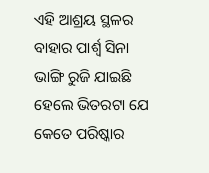ଏହି ଆଶ୍ରୟ ସ୍ଥଳର ବାହାର ପାର୍ଶ୍ବ ସିନା ଭାଙ୍ଗି ରୁଜି ଯାଇଛି ହେଲେ ଭିତରଟା ଯେ କେତେ ପରିଷ୍କାର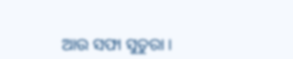ଆଉ ସଫା ସୁତୁରା ।